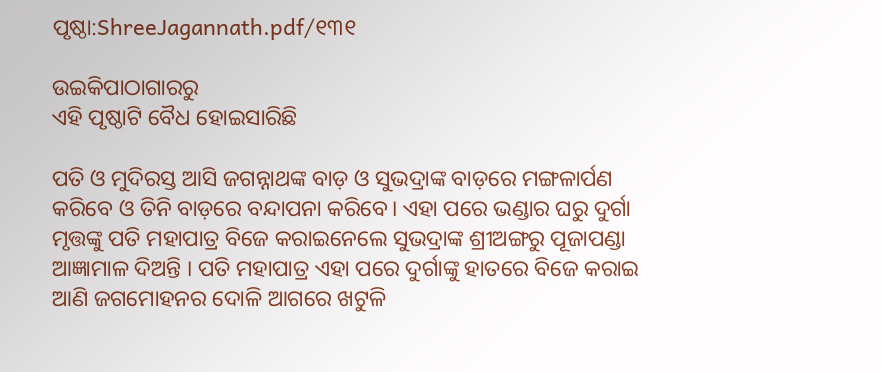ପୃଷ୍ଠା:ShreeJagannath.pdf/୧୩୧

ଉଇକିପାଠାଗାର‌ରୁ
ଏହି ପୃଷ୍ଠାଟି ବୈଧ ହୋଇସାରିଛି

ପତି ଓ ମୁଦିରସ୍ତ ଆସି ଜଗନ୍ନାଥଙ୍କ ବାଡ଼ ଓ ସୁଭଦ୍ରାଙ୍କ ବାଡ଼ରେ ମଙ୍ଗଳାର୍ପଣ କରିବେ ଓ ତିନି ବାଡ଼ରେ ବନ୍ଦାପନା କରିବେ। ଏହା ପରେ ଭଣ୍ଡାର ଘରୁ ଦୁର୍ଗା ମୃତ୍ତଙ୍କୁ ପତି ମହାପାତ୍ର ବିଜେ କରାଇନେଲେ ସୁଭଦ୍ରାଙ୍କ ଶ୍ରୀଅଙ୍ଗରୁ ପୂଜାପଣ୍ଡା ଆଜ୍ଞାମାଳ ଦିଅନ୍ତି । ପତି ମହାପାତ୍ର ଏହା ପରେ ଦୁର୍ଗାଙ୍କୁ ହାତରେ ବିଜେ କରାଇ ଆଣି ଜଗମୋହନର ଦୋଳି ଆଗରେ ଖଟୁଳି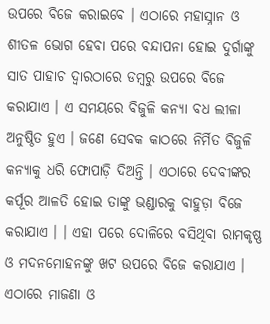ଉପରେ ବିଜେ କରାଇବେ । ଏଠାରେ ମହାସ୍ନାନ ଓ ଶୀତଳ ଭୋଗ ହେବା ପରେ ବନ୍ଦାପନା ହୋଇ ଦୁର୍ଗାଙ୍କୁ ସାତ ପାହାଚ ଦ୍ୱାରଠାରେ ଡମ୍ବରୁ ଉପରେ ବିଜେ କରାଯାଏ । ଏ ସମୟରେ ବିଜୁଳି କନ୍ୟା ବଧ ଲୀଳା ଅନୁଷ୍ଠିତ ହୁଏ । ଜଣେ ସେବକ କାଠରେ ନିର୍ମିତ ବିଜୁଳି କନ୍ୟାକୁ ଧରି ଫୋପାଡ଼ି ଦିଅନ୍ତି । ଏଠାରେ ଦେବୀଙ୍କର କର୍ପୂର ଆଳତି ହୋଇ ତାଙ୍କୁ ଭଣ୍ଡାରକୁ ବାହୁଡ଼ା ବିଜେ କରାଯାଏ । । ଏହା ପରେ ଦୋଳିରେ ବସିଥିବା ରାମକୃଷ୍ଣ ଓ ମଦନମୋହନଙ୍କୁ ଖଟ ଉପରେ ବିଜେ କରାଯାଏ ।
ଏଠାରେ ମାଜଣା ଓ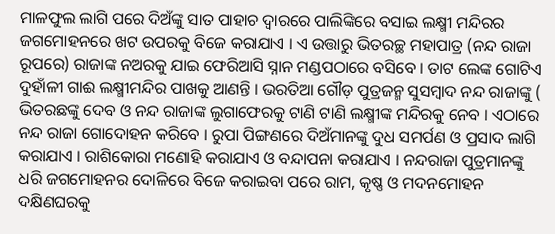ମାଳଫୁଲ ଲାଗି ପରେ ଦିଅଁଙ୍କୁ ସାତ ପାହାଚ ଦ୍ବାରରେ ପାଲିଙ୍କିରେ ବସାଇ ଲକ୍ଷ୍ମୀ ମନ୍ଦିରର ଜଗମୋହନରେ ଖଟ ଉପରକୁ ବିଜେ କରାଯାଏ । ଏ ଉତ୍ତାରୁ ଭିତରଚ୍ଛ ମହାପାତ୍ର (ନନ୍ଦ ରାଜା ରୂପରେ) ରାଜାଙ୍କ ନଅରକୁ ଯାଇ ଫେରିଆସି ସ୍ନାନ ମଣ୍ଡପଠାରେ ବସିବେ । ତାଟ ଲେଙ୍କ ଗୋଟିଏ ଦୁହାଁଳୀ ଗାଈ ଲକ୍ଷ୍ମୀମନ୍ଦିର ପାଖକୁ ଆଣନ୍ତି । ଭରତିଆ ଗୌଡ଼ ପୁତ୍ରଜନ୍ମ ସୁସମ୍ବାଦ ନନ୍ଦ ରାଜାଙ୍କୁ ( ଭିତରଛଙ୍କୁ ଦେବ ଓ ନନ୍ଦ ରାଜାଙ୍କ ଲୁଗାଫେରକୁ ଟାଣି ଟାଣି ଲକ୍ଷ୍ମୀଙ୍କ ମନ୍ଦିରକୁ ନେବ । ଏଠାରେ ନନ୍ଦ ରାଜା ଗୋଦୋହନ କରିବେ । ରୁପା ପିଙ୍ଗଣରେ ଦିଅଁମାନଙ୍କୁ ଦୁଧ ସମର୍ପଣ ଓ ପ୍ରସାଦ ଲାଗି କରାଯାଏ । ରାଶିକୋରା ମଣୋହି କରାଯାଏ ଓ ବନ୍ଦାପନା କରାଯାଏ । ନନ୍ଦରାଜା ପୁତ୍ରମାନଙ୍କୁ ଧରି ଜଗମୋହନର ଦୋଳିରେ ବିଜେ କରାଇବା ପରେ ରାମ, କୃଷ୍ଣ ଓ ମଦନମୋହନ ଦକ୍ଷିଣଘରକୁ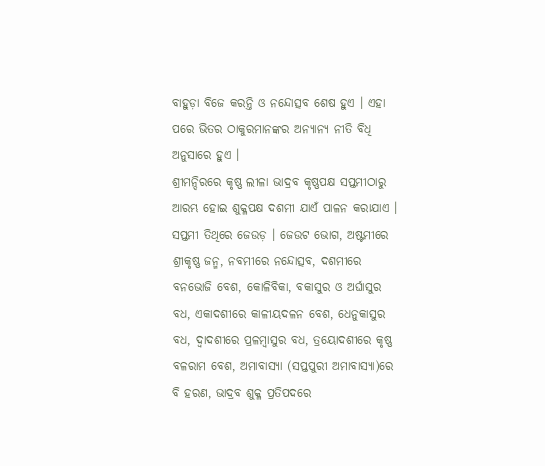ବାହୁଡ଼ା ବିଜେ କରନ୍ତି ଓ ନନ୍ଦୋତ୍ସବ ଶେଷ ହୁଏ । ଏହା ପରେ ଭିତର ଠାକୁରମାନଙ୍କର ଅନ୍ୟାନ୍ୟ ନୀତି ବିଧି ଅନୁସାରେ ହୁଏ ।
ଶ୍ରୀମନ୍ଦିରରେ କୃଷ୍ଣ ଲୀଳା ଭାଦ୍ରବ କୃଷ୍ଣପକ୍ଷ ସପ୍ତମୀଠାରୁ ଆରମ୍ଭ ହୋଇ ଶୁକ୍ଳପକ୍ଷ ଦଶମୀ ଯାଏଁ ପାଳନ କରାଯାଏ । ସପ୍ତମୀ ତିଥିରେ ଜେଉଡ଼ । ଜେଉଟ ଭୋଗ, ଅଷ୍ଟମୀରେ ଶ୍ରୀକୃଷ୍ଣ ଜନ୍ମ, ନବମୀରେ ନନ୍ଦୋତ୍ସବ, ଦଶମୀରେ ବନଭୋଜି ବେଶ, କୋଳିବିକା, ବକାସୁର ଓ ଅର୍ଘାସୁର ବଧ, ଏକାଦଶୀରେ କାଳୀୟଦଳନ ବେଶ, ଧେନୁକାସୁର ବଧ, ଦ୍ୱାଦଶୀରେ ପ୍ରଳମ୍ବାସୁର ବଧ, ତ୍ରୟୋଦଶୀରେ କୃଷ୍ଣ ବଳରାମ ବେଶ, ଅମାବାସ୍ୟା (ସପ୍ତପୁରୀ ଅମାବାସ୍ୟା)ରେ ବି ହରଣ, ଭାଦ୍ରବ ଶୁକ୍ଳ ପ୍ରତିପଦରେ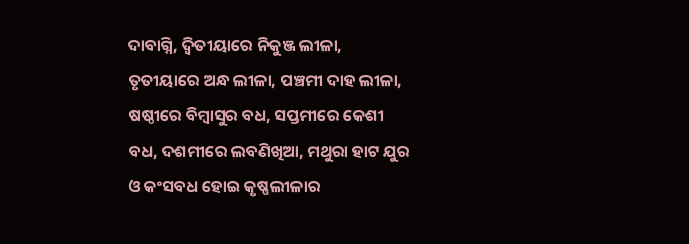ଦାବାଗ୍ନି, ଦ୍ବିତୀୟାରେ ନିକୁଞ୍ଜ ଲୀଳା, ତୃତୀୟାରେ ଅନ୍ଧ ଲୀଳା, ପଞ୍ଚମୀ ଦାହ ଲୀଳା, ଷଷ୍ଠୀରେ ବିମ୍ବାସୁର ବଧ, ସପ୍ତମୀରେ କେଶୀ ବଧ, ଦଶମୀରେ ଲବଣିଖିଆ, ମଥୁରା ହାଟ ଯୁର ଓ କଂସବଧ ହୋଇ କୃଷ୍ଣଲୀଳାର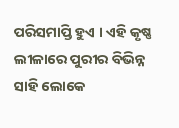ପରିସମାପ୍ତି ହୁଏ । ଏହି କୃଷ୍ଣ ଲୀଳାରେ ପୁରୀର ବିଭିନ୍ନ ସାହି ଲୋକେ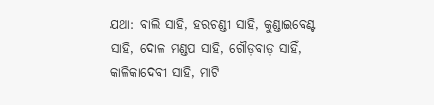ଯଥା: ବାଲି ସାହି, ହରଚଣ୍ଡୀ ସାହି, କୁଣ୍ଡାଇବେଣ୍ଟ ସାହି, ଦୋଳ ମଣ୍ଡପ ସାହି, ଗୌଡ଼ବାଡ଼ ସାହିଁ, କାଳିକାଦେବୀ ସାହି, ମାଟି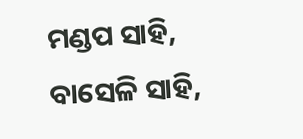ମଣ୍ଡପ ସାହି, ବାସେଳି ସାହି,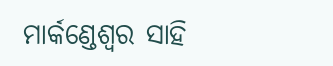ମାର୍କଣ୍ଡେଶ୍ବର ସାହି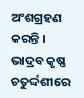ଅଂଶଗ୍ରହଣ କରନ୍ତି । ଭାଦ୍ରବ କୃଷ୍ଣ ଚତୁର୍ଦ୍ଦଶୀରେ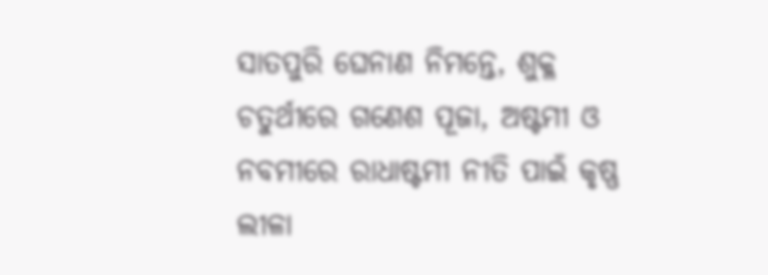ସାତପୁରି ଘେନାଣ ନିମନ୍ତେ, ଶୁକ୍ଳ ଚତୁର୍ଥୀରେ ଗଣେଶ ପୂଜା, ଅଷ୍ଟମୀ ଓ ନବମୀରେ ରାଧାଷ୍ଟମୀ ନୀତି ପାଇଁ କୃଷ୍ଣ ଲୀଳା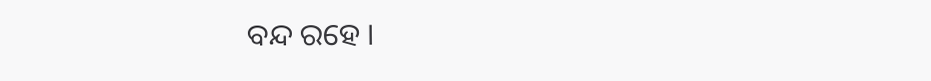ବନ୍ଦ ରହେ ।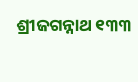ଶ୍ରୀଜଗନ୍ନାଥ ୧୩୩